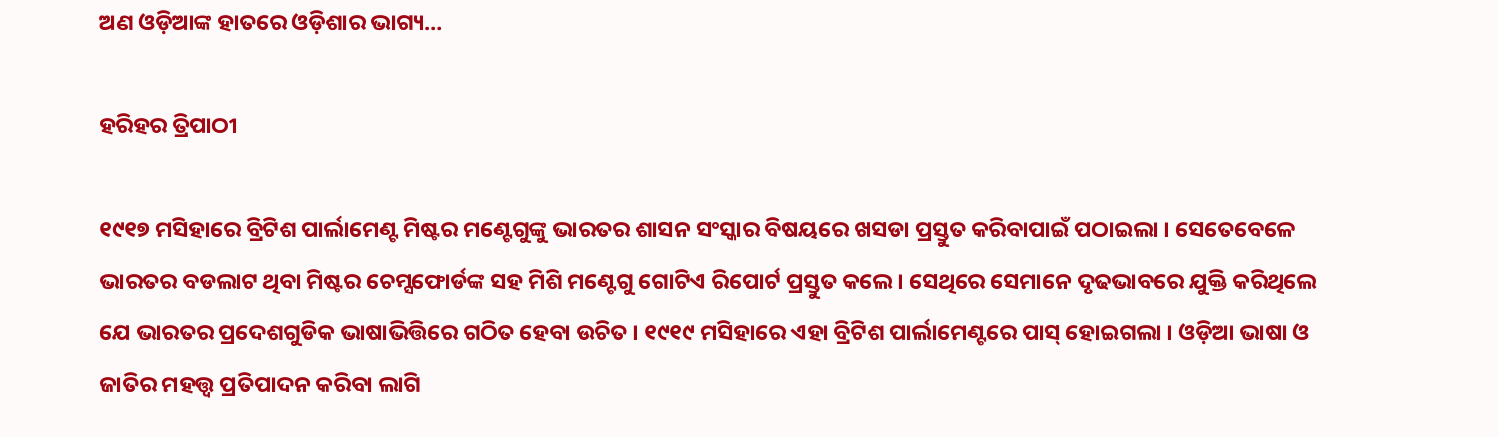ଅଣ ଓଡ଼ିଆଙ୍କ ହାତରେ ଓଡ଼ିଶାର ଭାଗ୍ୟ…

ହରିହର ତ୍ରିପାଠୀ

୧୯୧୭ ମସିହାରେ ବ୍ରିଟିଶ ପାର୍ଲାମେଣ୍ଟ ମିଷ୍ଟର ମଣ୍ଟେଗୁଙ୍କୁ ଭାରତର ଶାସନ ସଂସ୍କାର ବିଷୟରେ ଖସଡା ପ୍ରସ୍ତୁତ କରିବାପାଇଁ ପଠାଇଲା । ସେତେବେଳେ ଭାରତର ବଡଲାଟ ଥିବା ମିଷ୍ଟର ଚେମ୍ସଫୋର୍ଡଙ୍କ ସହ ମିଶି ମଣ୍ଟେଗୁ ଗୋଟିଏ ରିପୋର୍ଟ ପ୍ରସ୍ତୁତ କଲେ । ସେଥିରେ ସେମାନେ ଦୃଢଭାବରେ ଯୁକ୍ତି କରିଥିଲେ ଯେ ଭାରତର ପ୍ରଦେଶଗୁଡିକ ଭାଷାଭିତ୍ତିରେ ଗଠିତ ହେବା ଉଚିତ । ୧୯୧୯ ମସିହାରେ ଏହା ବ୍ରିଟିଶ ପାର୍ଲାମେଣ୍ଟରେ ପାସ୍ ହୋଇଗଲା । ଓଡ଼ିଆ ଭାଷା ଓ ଜାତିର ମହତ୍ତ୍ୱ ପ୍ରତିପାଦନ କରିବା ଲାଗି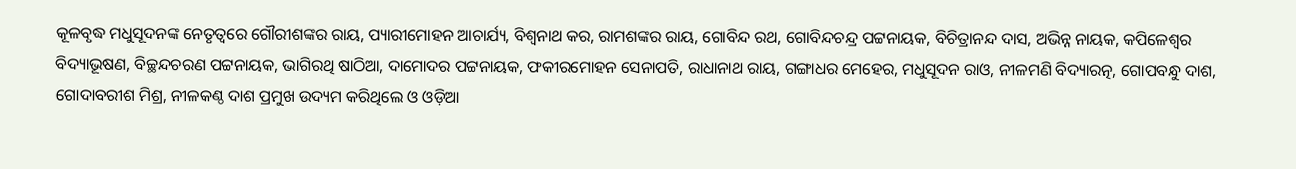କୂଳବୃଦ୍ଧ ମଧୁସୂଦନଙ୍କ ନେତୃତ୍ୱରେ ଗୌରୀଶଙ୍କର ରାୟ, ପ୍ୟାରୀମୋହନ ଆଚାର୍ଯ୍ୟ, ବିଶ୍ୱନାଥ କର, ରାମଶଙ୍କର ରାୟ, ଗୋବିନ୍ଦ ରଥ, ଗୋବିନ୍ଦଚନ୍ଦ୍ର ପଟ୍ଟନାୟକ, ବିଚିତ୍ରାନନ୍ଦ ଦାସ, ଅଭିନ୍ନ ନାୟକ, କପିଳେଶ୍ୱର ବିଦ୍ୟାଭୂଷଣ, ବିଚ୍ଛନ୍ଦଚରଣ ପଟ୍ଟନାୟକ, ଭାଗିରଥି ଷାଠିଆ, ଦାମୋଦର ପଟ୍ଟନାୟକ, ଫକୀରମୋହନ ସେନାପତି, ରାଧାନାଥ ରାୟ, ଗଙ୍ଗାଧର ମେହେର, ମଧୁସୂଦନ ରାଓ, ନୀଳମଣି ବିଦ୍ୟାରତ୍ନ, ଗୋପବନ୍ଧୁ ଦାଶ, ଗୋଦାବରୀଶ ମିଶ୍ର, ନୀଳକଣ୍ଠ ଦାଶ ପ୍ରମୁଖ ଉଦ୍ୟମ କରିଥିଲେ ଓ ଓଡ଼ିଆ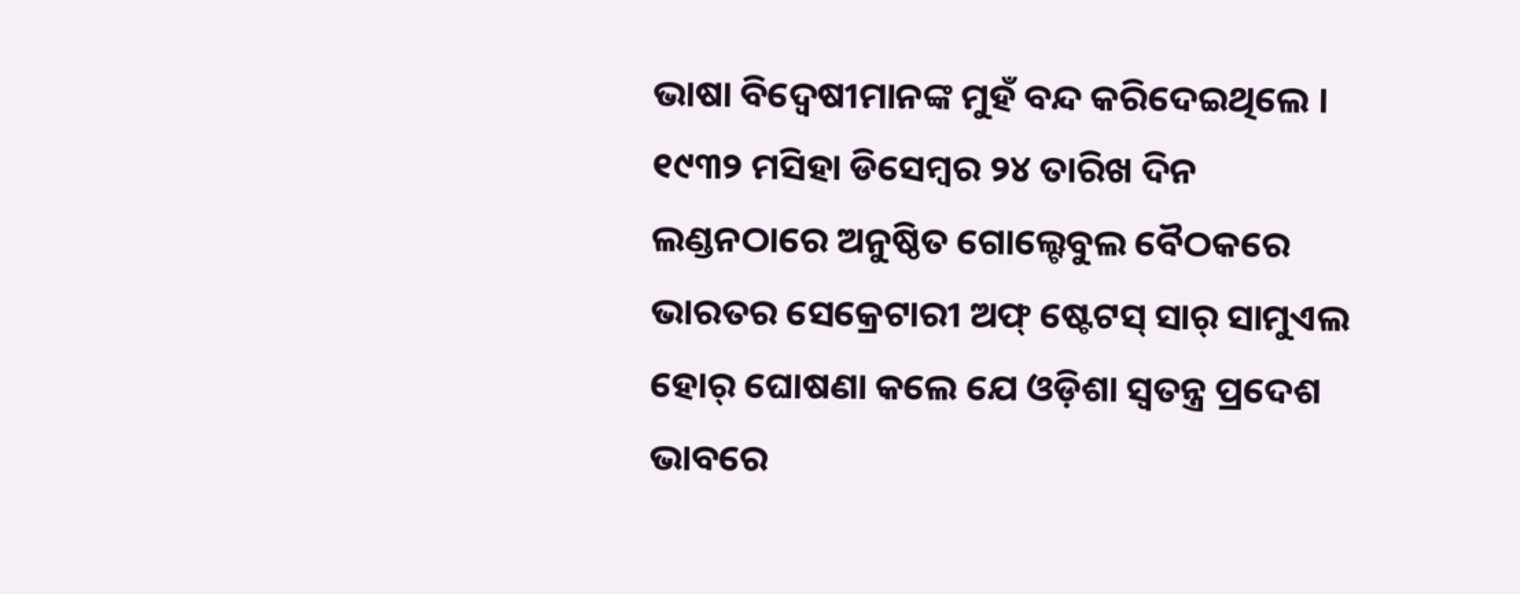ଭାଷା ବିଦ୍ୱେଷୀମାନଙ୍କ ମୁହଁ ବନ୍ଦ କରିଦେଇଥିଲେ । ୧୯୩୨ ମସିହା ଡିସେମ୍ବର ୨୪ ତାରିଖ ଦିନ ଲଣ୍ଡନଠାରେ ଅନୁଷ୍ଠିତ ଗୋଲ୍ଟେବୁଲ ବୈଠକରେ ଭାରତର ସେକ୍ରେଟାରୀ ଅଫ୍ ଷ୍ଟେଟସ୍ ସାର୍ ସାମୁଏଲ ହୋର୍ ଘୋଷଣା କଲେ ଯେ ଓଡ଼ିଶା ସ୍ୱତନ୍ତ୍ର ପ୍ରଦେଶ ଭାବରେ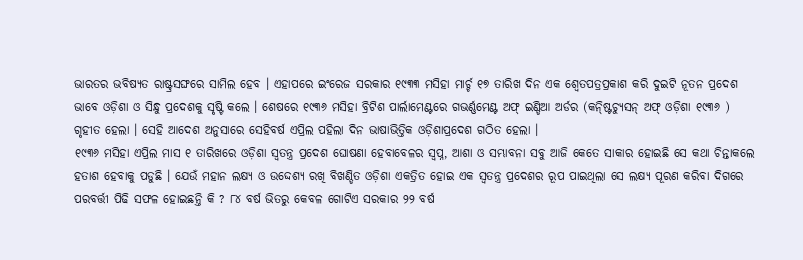ଭାରତର ଭବିଷ୍ୟତ ରାଷ୍ଟ୍ରସଙ୍ଘରେ ସାମିଲ ହେବ । ଏହାପରେ ଇଂରେଜ ସରକାର ୧୯୩୩ ମସିହା ମାର୍ଚ୍ଚ ୧୭ ତାରିଖ ଦିନ ଏକ ଶ୍ୱେତପତ୍ରପ୍ରକାଶ କରି ଦୁଇଟି ନୂତନ ପ୍ରଦେଶ ଭାବେ ଓଡ଼ିଶା ଓ ସିନ୍ଧୁ ପ୍ରଦେଶକୁ ସୃଷ୍ଟି କଲେ । ଶେଷରେ ୧୯୩୬ ମସିହା ବ୍ରିଟିଶ ପାର୍ଲାମେଣ୍ଟରେ ଗଭର୍ଣ୍ଣମେଣ୍ଟ ଅଫ୍ ଇଣ୍ଡିଆ ଅର୍ଡର (କନ୍ଷ୍ଟିଚ୍ୟୁସନ୍ ଅଫ୍ ଓଡ଼ିଶା ୧୯୩୬ ) ଗୃହୀତ ହେଲା । ସେହି ଆଦେଶ ଅନୁସାରେ ସେହିବର୍ଷ ଏପ୍ରିଲ ପହିଲା ଦିନ ଭାଷାଭିତ୍ତିକ ଓଡ଼ିଶାପ୍ରଦେଶ ଗଠିତ ହେଲା ।
୧୯୩୬ ମସିହା ଏପ୍ରିଲ ମାସ ୧ ତାରିଖରେ ଓଡ଼ିଶା ସ୍ୱତନ୍ତ୍ର ପ୍ରଦେଶ ଘୋଷଣା ହେବାବେଳର ସ୍ୱପ୍ନ, ଆଶା ଓ ସମ୍ଭାବନା ସବୁ ଆଜି କେତେ ସାକାର ହୋଇଛି ସେ କଥା ଚିନ୍ତାକଲେ ହତାଶ ହେବାକୁ ପଡୁଛି । ଯେଉଁ ମହାନ ଲକ୍ଷ୍ୟ ଓ ଉଦ୍ଦେଶ୍ୟ ରଖି ବିଖଣ୍ଡିତ ଓଡ଼ିଶା ଏକତ୍ରିତ ହୋଇ ଏକ ସ୍ୱତନ୍ତ୍ର ପ୍ରଦେଶର ରୂପ ପାଇଥିଲା ସେ ଲକ୍ଷ୍ୟ ପୂରଣ କରିବା ଦିଗରେ ପରବର୍ତ୍ତୀ ପିଢି ସଫଳ ହୋଇଛନ୍ତି କି ? ୮୪ ବର୍ଷ ଭିତରୁ କେବଳ ଗୋଟିଏ ସରକାର ୨୨ ବର୍ଷ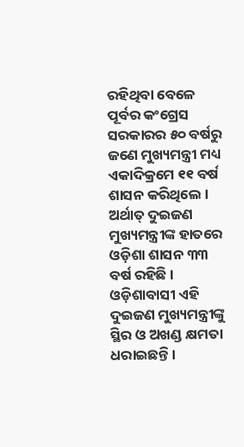ରହିଥିବା ବେଳେ ପୂର୍ବର କଂଗ୍ରେସ ସରକାରର ୫୦ ବର୍ଷରୁ ଜଣେ ମୁଖ୍ୟମନ୍ତ୍ରୀ ମଧ୍ୟ ଏକାଦିକ୍ରମେ ୧୧ ବର୍ଷ ଶାସନ କରିଥିଲେ । ଅର୍ଥାତ୍ ଦୁଇଜଣ ମୁଖ୍ୟମନ୍ତ୍ରୀଙ୍କ ହାତରେ ଓଡ଼ିଶା ଶାସନ ୩୩ ବର୍ଷ ରହିଛି । ଓଡ଼ିଶାବାସୀ ଏହି ଦୁଇଜଣ ମୁଖ୍ୟମନ୍ତ୍ରୀଙ୍କୁ ସ୍ଥିର ଓ ଅଖଣ୍ଡ କ୍ଷମତା ଧରାଇଛନ୍ତି ।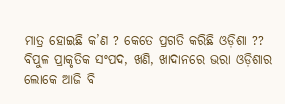ମାତ୍ର ହୋଇଛି କ’ଣ ? କେତେ ପ୍ରଗତି କରିଛି ଓଡ଼ିଶା ?? ବିପୁଳ ପ୍ରାକୃତିକ ସଂପଦ, ଖଣି, ଖାଦାନରେ ଭରା ଓଡ଼ିଶାର ଲୋକେ ଆଜି ବି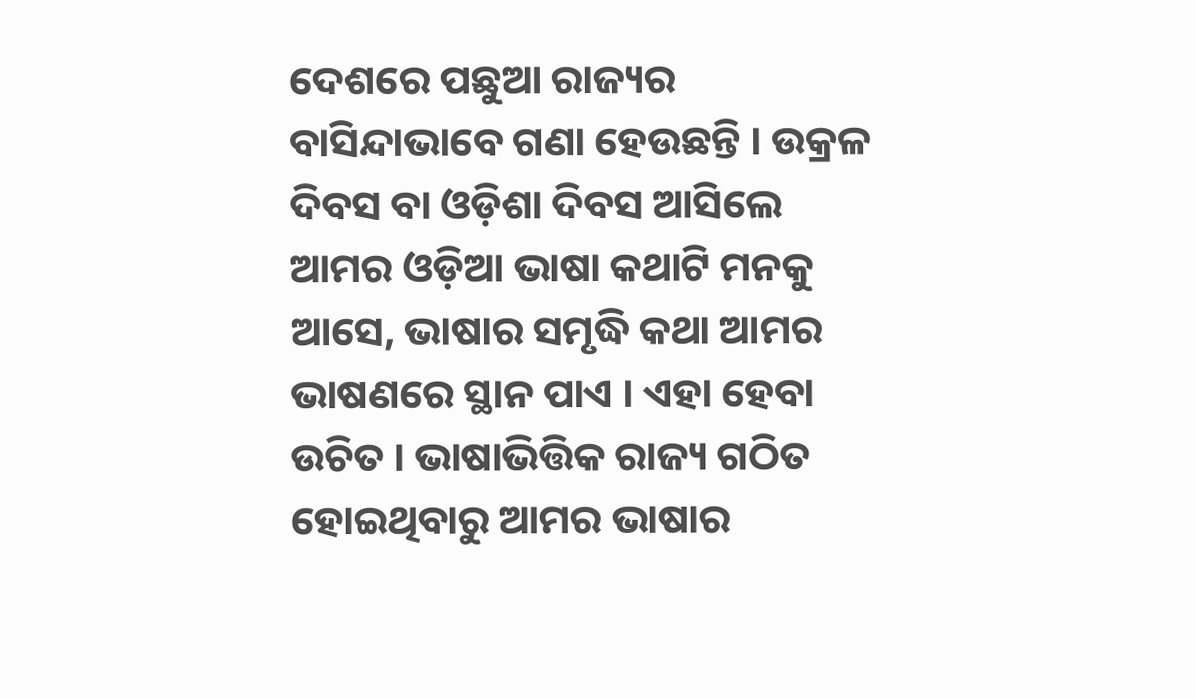ଦେଶରେ ପଛୁଆ ରାଜ୍ୟର ବାସିନ୍ଦାଭାବେ ଗଣା ହେଉଛନ୍ତି । ଉକ୍ରଳ ଦିବସ ବା ଓଡ଼ିଶା ଦିବସ ଆସିଲେ ଆମର ଓଡ଼ିଆ ଭାଷା କଥାଟି ମନକୁ ଆସେ, ଭାଷାର ସମୃଦ୍ଧି କଥା ଆମର ଭାଷଣରେ ସ୍ଥାନ ପାଏ । ଏହା ହେବା ଉଚିତ । ଭାଷାଭିତ୍ତିକ ରାଜ୍ୟ ଗଠିତ ହୋଇଥିବାରୁ ଆମର ଭାଷାର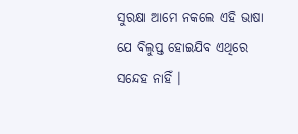ସୁରକ୍ଷା ଆମେ ନକଲେ ଏହି ଭାଷା ଯେ ବିଲୁପ୍ତ ହୋଇଯିବ ଏଥିରେ ସନ୍ଦେହ ନାହିଁ ।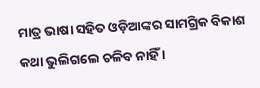ମାତ୍ର ଭାଷା ସହିତ ଓଡ଼ିଆଙ୍କର ସାମଗ୍ରିକ ବିକାଶ କଥା ଭୁଲିଗଲେ ଚଳିବ ନାହିଁ ।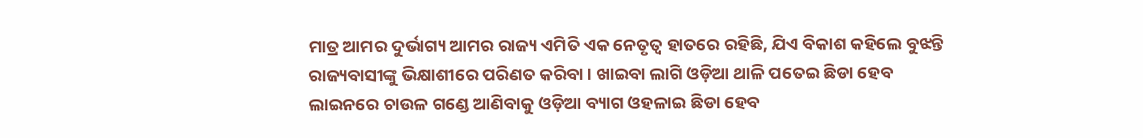ମାତ୍ର ଆମର ଦୁର୍ଭାଗ୍ୟ ଆମର ରାଜ୍ୟ ଏମିତି ଏକ ନେତୃତ୍ୱ ହାତରେ ରହିଛି, ଯିଏ ବିକାଶ କହିଲେ ବୁଝନ୍ତି ରାଜ୍ୟବାସୀଙ୍କୁ ଭିକ୍ଷାଶୀରେ ପରିଣତ କରିବା । ଖାଇବା ଲାଗି ଓଡ଼ିଆ ଥାଳି ପତେଇ ଛିଡା ହେବ ଲାଇନରେ ଚାଉଳ ଗଣ୍ଡେ ଆଣିବାକୁ ଓଡ଼ିଆ ବ୍ୟାଗ ଓହଳାଇ ଛିଡା ହେବ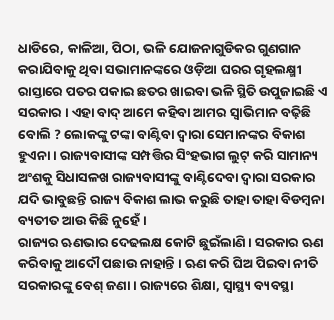ଧାଡିରେ, କାଳିଆ, ପିଠା, ଭଳି ଯୋଜନାଗୁଡିକର ଗୁଣଗାନ କରାଯିବାକୁ ଥିବା ସଭାମାନଙ୍କରେ ଓଡ଼ିଆ ଘରର ଗୃହଲକ୍ଷ୍ମୀ ରାସ୍ତାରେ ପତର ପକାଇ ଛତର ଖାଇବା ଭଳି ସ୍ଥିତି ଉପୁଜାଇଛି ଏ ସରକାର । ଏହା ବାଦ୍ ଆମେ କହିବା ଆମର ସ୍ୱାଭିମାନ ବଢ଼ିଛି ବୋଲି ? ଲୋକଙ୍କୁ ଟଙ୍କା ବାଣ୍ଟିବା ଦ୍ୱାରା ସେମାନଙ୍କର ବିକାଶ ହୁଏନା । ରାଜ୍ୟବାସୀଙ୍କ ସମ୍ପତ୍ତିର ସିଂହଭାଗ ଲୁଟ୍ କରି ସାମାନ୍ୟ ଅଂଶକୁ ସିଧାସଳଖ ରାଜ୍ୟବାସୀଙ୍କୁ ବାଣ୍ଟିଦେବା ଦ୍ୱାରା ସରକାର ଯଦି ଭାବୁଛନ୍ତି ରାଜ୍ୟ ବିକାଶ ଲାଭ କରୁଛି ତାହା ତାହା ବିଡମ୍ବନା ବ୍ୟତୀତ ଆଉ କିଛି ନୁହେଁ ।
ରାଜ୍ୟର ଋଣଭାର ଦେଢଲକ୍ଷ କୋଟି ଛୁଇଁଲାଣି । ସରକାର ଋଣ କରିବାକୁ ଆଦୌ ପଛାଉ ନାହାନ୍ତି । ଋଣ କରି ଘିଅ ପିଇବା ନୀତି ସରକାରଙ୍କୁ ବେଶ୍ ଜଣା । ରାଜ୍ୟରେ ଶିକ୍ଷା, ସ୍ୱାସ୍ଥ୍ୟ ବ୍ୟବସ୍ଥା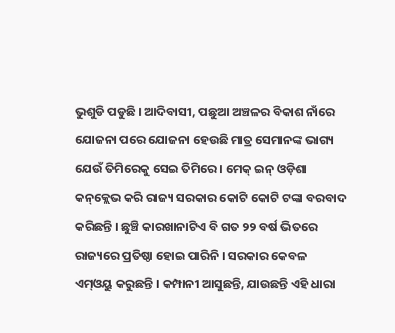ଭୁଶୁଡି ପଡୁଛି । ଆଦିବାସୀ, ପଛୁଆ ଅଞ୍ଚଳର ବିକାଶ ନାଁରେ ଯୋଜନା ପରେ ଯୋଜନା ହେଉଛି ମାତ୍ର ସେମାନଙ୍କ ଭାଗ୍ୟ ଯେଉଁ ତିମିରେକୁ ସେଇ ତିମିରେ । ମେକ୍ ଇନ୍ ଓଡ଼ିଶା କନ୍‌କ୍ଲେଭ କରି ରାଜ୍ୟ ସରକାର କୋଟି କୋଟି ଟଙ୍କା ବରବାଦ କରିଛନ୍ତି । ଛୁଞ୍ଚି କାରଖାନାଟିଏ ବି ଗତ ୨୨ ବର୍ଷ ଭିତରେ ରାଜ୍ୟରେ ପ୍ରତିଷ୍ଠା ହୋଇ ପାରିନି । ସରକାର କେବଳ ଏମ୍ଓୟୁ କରୁଛନ୍ତି । କମ୍ପାନୀ ଆସୁଛନ୍ତି, ଯାଉଛନ୍ତି ଏହି ଧାରା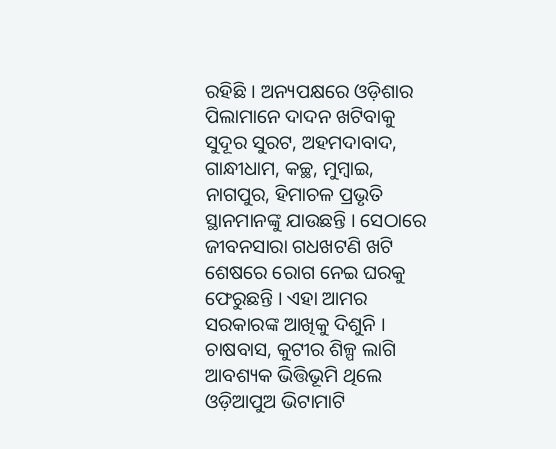ରହିଛି । ଅନ୍ୟପକ୍ଷରେ ଓଡ଼ିଶାର ପିଲାମାନେ ଦାଦନ ଖଟିବାକୁ ସୁଦୂର ସୁରଟ, ଅହମଦାବାଦ, ଗାନ୍ଧୀଧାମ, କଚ୍ଛ, ମୁମ୍ବାଇ, ନାଗପୁର, ହିମାଚଳ ପ୍ରଭୃତି ସ୍ଥାନମାନଙ୍କୁ ଯାଉଛନ୍ତି । ସେଠାରେ ଜୀବନସାରା ଗଧଖଟଣି ଖଟି ଶେଷରେ ରୋଗ ନେଇ ଘରକୁ ଫେରୁଛନ୍ତି । ଏହା ଆମର ସରକାରଙ୍କ ଆଖିକୁ ଦିଶୁନି । ଚାଷବାସ, କୁଟୀର ଶିଳ୍ପ ଲାଗି ଆବଶ୍ୟକ ଭିତ୍ତିଭୂମି ଥିଲେ ଓଡ଼ିଆପୁଅ ଭିଟାମାଟି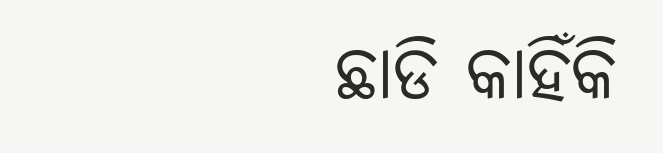ଛାଡି କାହିଁକି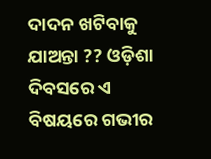ଦାଦନ ଖଟିବାକୁ ଯାଅନ୍ତା ?? ଓଡ଼ିଶା ଦିବସରେ ଏ ବିଷୟରେ ଗଭୀର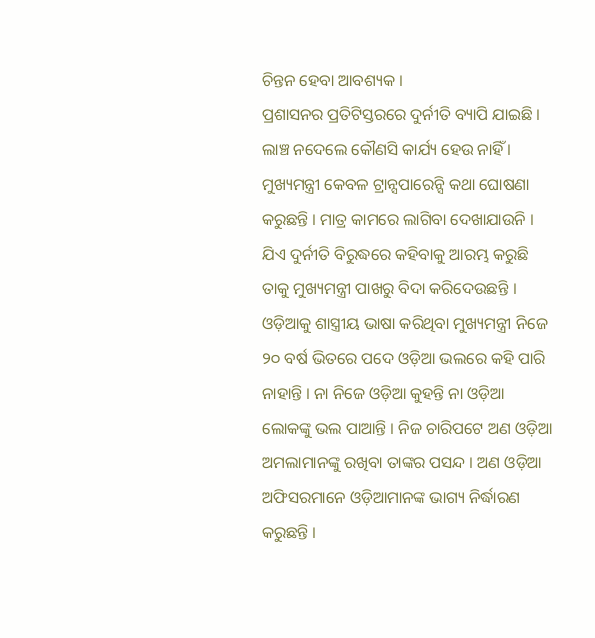ଚିନ୍ତନ ହେବା ଆବଶ୍ୟକ ।
ପ୍ରଶାସନର ପ୍ରତିଟିସ୍ତରରେ ଦୁର୍ନୀତି ବ୍ୟାପି ଯାଇଛି । ଲାଞ୍ଚ ନଦେଲେ କୌଣସି କାର୍ଯ୍ୟ ହେଉ ନାହିଁ । ମୁଖ୍ୟମନ୍ତ୍ରୀ କେବଳ ଟ୍ରାନ୍ସପାରେନ୍ସି କଥା ଘୋଷଣା କରୁଛନ୍ତି । ମାତ୍ର କାମରେ ଲାଗିବା ଦେଖାଯାଉନି । ଯିଏ ଦୁର୍ନୀତି ବିରୁଦ୍ଧରେ କହିବାକୁ ଆରମ୍ଭ କରୁଛି ତାକୁ ମୁଖ୍ୟମନ୍ତ୍ରୀ ପାଖରୁ ବିଦା କରିଦେଉଛନ୍ତି । ଓଡ଼ିଆକୁ ଶାସ୍ତ୍ରୀୟ ଭାଷା କରିଥିବା ମୁଖ୍ୟମନ୍ତ୍ରୀ ନିଜେ ୨୦ ବର୍ଷ ଭିତରେ ପଦେ ଓଡ଼ିଆ ଭଲରେ କହି ପାରି ନାହାନ୍ତି । ନା ନିଜେ ଓଡ଼ିଆ କୁହନ୍ତି ନା ଓଡ଼ିଆ ଲୋକଙ୍କୁ ଭଲ ପାଆନ୍ତି । ନିଜ ଚାରିପଟେ ଅଣ ଓଡ଼ିଆ ଅମଲାମାନଙ୍କୁ ରଖିବା ତାଙ୍କର ପସନ୍ଦ । ଅଣ ଓଡ଼ିଆ ଅଫିସରମାନେ ଓଡ଼ିଆମାନଙ୍କ ଭାଗ୍ୟ ନିର୍ଦ୍ଧାରଣ କରୁଛନ୍ତି ।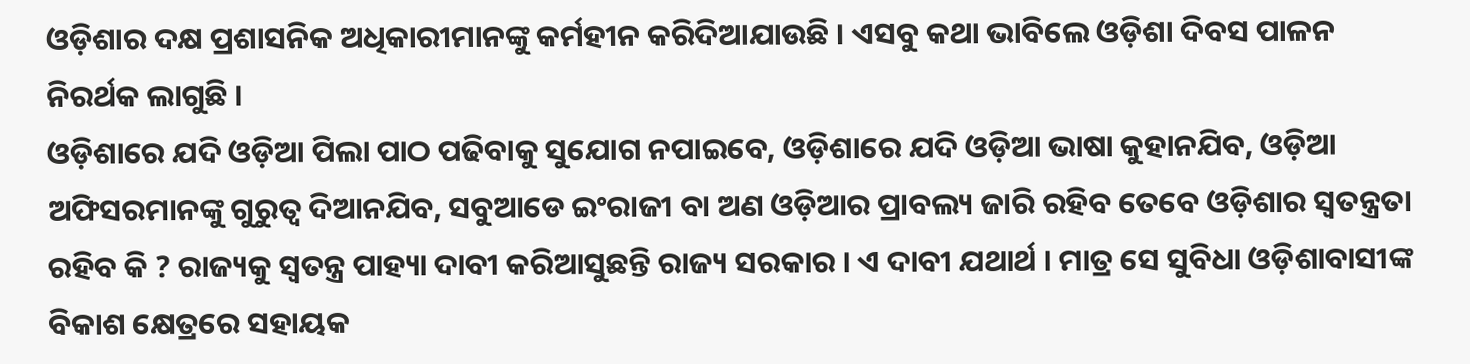ଓଡ଼ିଶାର ଦକ୍ଷ ପ୍ରଶାସନିକ ଅଧିକାରୀମାନଙ୍କୁ କର୍ମହୀନ କରିଦିଆଯାଉଛି । ଏସବୁ କଥା ଭାବିଲେ ଓଡ଼ିଶା ଦିବସ ପାଳନ ନିରର୍ଥକ ଲାଗୁଛି ।
ଓଡ଼ିଶାରେ ଯଦି ଓଡ଼ିଆ ପିଲା ପାଠ ପଢିବାକୁ ସୁଯୋଗ ନପାଇବେ, ଓଡ଼ିଶାରେ ଯଦି ଓଡ଼ିଆ ଭାଷା କୁହାନଯିବ, ଓଡ଼ିଆ ଅଫିସରମାନଙ୍କୁ ଗୁରୁତ୍ୱ ଦିଆନଯିବ, ସବୁଆଡେ ଇଂରାଜୀ ବା ଅଣ ଓଡ଼ିଆର ପ୍ରାବଲ୍ୟ ଜାରି ରହିବ ତେବେ ଓଡ଼ିଶାର ସ୍ୱତନ୍ତ୍ରତା ରହିବ କି ? ରାଜ୍ୟକୁ ସ୍ୱତନ୍ତ୍ର ପାହ୍ୟା ଦାବୀ କରିଆସୁଛନ୍ତି ରାଜ୍ୟ ସରକାର । ଏ ଦାବୀ ଯଥାର୍ଥ । ମାତ୍ର ସେ ସୁବିଧା ଓଡ଼ିଶାବାସୀଙ୍କ ବିକାଶ କ୍ଷେତ୍ରରେ ସହାୟକ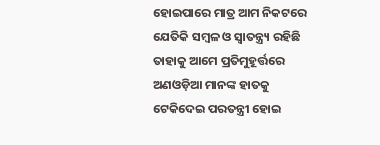ହୋଇପାରେ ମାତ୍ର ଆମ ନିକଟରେ ଯେତିକି ସମ୍ବଳ ଓ ସ୍ୱାତନ୍ତ୍ର‌୍ୟ ରହିଛି ତାହାକୁ ଆମେ ପ୍ରତିମୁହୂର୍ତ୍ତରେ ଅଣଓଡ଼ିଆ ମାନଙ୍କ ହାତକୁ ଟେକିଦେଇ ପରତନ୍ତ୍ରୀ ହୋଇ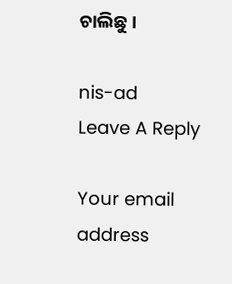ଚାଲିଛୁ ।

nis-ad
Leave A Reply

Your email address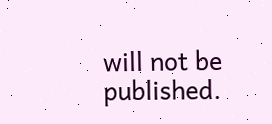will not be published.